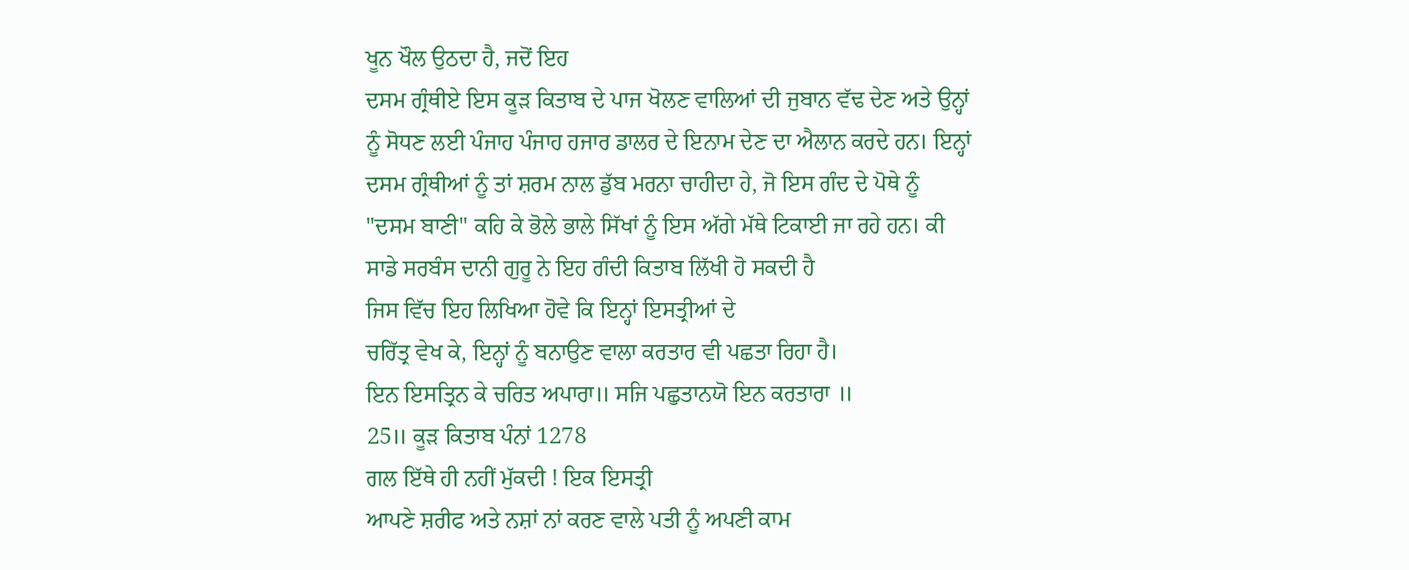ਖੂਨ ਖੌਲ ਉਠਦਾ ਹੈ, ਜਦੋਂ ਇਹ
ਦਸਮ ਗ੍ਰੰਥੀਏ ਇਸ ਕੂੜ ਕਿਤਾਬ ਦੇ ਪਾਜ ਖੋਲਣ ਵਾਲਿਆਂ ਦੀ ਜੁਬਾਨ ਵੱਢ ਦੇਣ ਅਤੇ ਉਨ੍ਹਾਂ
ਨੂੰ ਸੋਧਣ ਲਈ ਪੰਜਾਹ ਪੰਜਾਹ ਹਜਾਰ ਡਾਲਰ ਦੇ ਇਨਾਮ ਦੇਣ ਦਾ ਐਲਾਨ ਕਰਦੇ ਹਨ। ਇਨ੍ਹਾਂ
ਦਸਮ ਗ੍ਰੰਥੀਆਂ ਨੂੰ ਤਾਂ ਸ਼ਰਮ ਨਾਲ ਡੁੱਬ ਮਰਨਾ ਚਾਹੀਦਾ ਹੇ, ਜੋ ਇਸ ਗੰਦ ਦੇ ਪੋਥੇ ਨੂੰ
"ਦਸਮ ਬਾਣੀ" ਕਹਿ ਕੇ ਭੋਲੇ ਭਾਲੇ ਸਿੱਖਾਂ ਨੂੰ ਇਸ ਅੱਗੇ ਮੱਥੇ ਟਿਕਾਈ ਜਾ ਰਹੇ ਹਨ। ਕੀ
ਸਾਡੇ ਸਰਬੰਸ ਦਾਨੀ ਗੁਰੂ ਨੇ ਇਹ ਗੰਦੀ ਕਿਤਾਬ ਲਿੱਖੀ ਹੋ ਸਕਦੀ ਹੈ
ਜਿਸ ਵਿੱਚ ਇਹ ਲਿਖਿਆ ਹੋਵੇ ਕਿ ਇਨ੍ਹਾਂ ਇਸਤ੍ਰੀਆਂ ਦੇ
ਚਰਿੱਤ੍ਰ ਵੇਖ ਕੇ, ਇਨ੍ਹਾਂ ਨੂੰ ਬਨਾਉਣ ਵਾਲਾ ਕਰਤਾਰ ਵੀ ਪਛਤਾ ਰਿਹਾ ਹੈ।
ਇਨ ਇਸਤ੍ਰਿਨ ਕੇ ਚਰਿਤ ਅਪਾਰਾ॥ ਸਜਿ ਪਛੁਤਾਨਯੋ ਇਨ ਕਰਤਾਰਾ ॥
25॥ ਕੂੜ ਕਿਤਾਬ ਪੰਨਾਂ 1278
ਗਲ ਇੱਥੇ ਹੀ ਨਹੀਂ ਮੁੱਕਦੀ ! ਇਕ ਇਸਤ੍ਰੀ
ਆਪਣੇ ਸ਼ਰੀਫ ਅਤੇ ਨਸ਼ਾਂ ਨਾਂ ਕਰਣ ਵਾਲੇ ਪਤੀ ਨੂੰ ਅਪਣੀ ਕਾਮ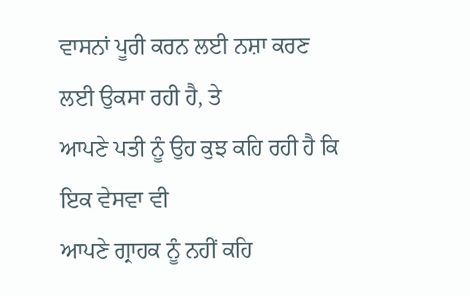ਵਾਸਨਾਂ ਪੂਰੀ ਕਰਨ ਲਈ ਨਸ਼ਾ ਕਰਣ
ਲਈ ਉਕਸਾ ਰਹੀ ਹੈ, ਤੇ
ਆਪਣੇ ਪਤੀ ਨੂੰ ਉਹ ਕੁਝ ਕਹਿ ਰਹੀ ਹੈ ਕਿ ਇਕ ਵੇਸਵਾ ਵੀ
ਆਪਣੇ ਗ੍ਰਾਹਕ ਨੂੰ ਨਹੀਂ ਕਹਿ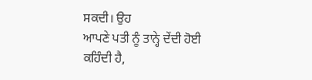ਸਕਦੀ। ਉਹ
ਆਪਣੇ ਪਤੀ ਨੂੰ ਤਾਨ੍ਹੇ ਦੇਂਦੀ ਹੋਈ ਕਹਿੰਦੀ ਹੈ,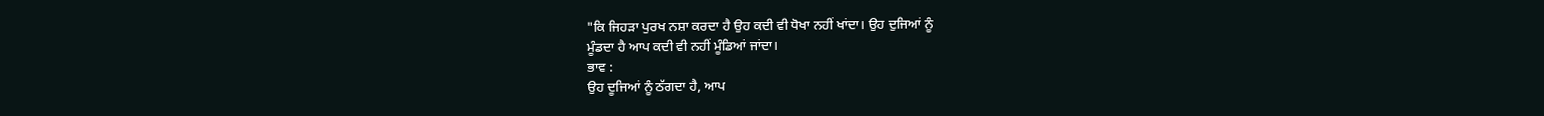"ਕਿ ਜਿਹੜਾ ਪੁਰਖ ਨਸ਼ਾ ਕਰਦਾ ਹੈ ਉਹ ਕਦੀ ਵੀ ਧੋਖਾ ਨਹੀਂ ਖਾਂਦਾ। ਉਹ ਦੁਜਿਆਂ ਨੂੰ
ਮੂੰਡਦਾ ਹੈ ਆਪ ਕਦੀ ਵੀ ਨਹੀਂ ਮੂੰਡਿਆਂ ਜਾਂਦਾ।
ਭਾਵ :
ਉਹ ਦੂਜਿਆਂ ਨੂੰ ਠੱਗਦਾ ਹੈ, ਆਪ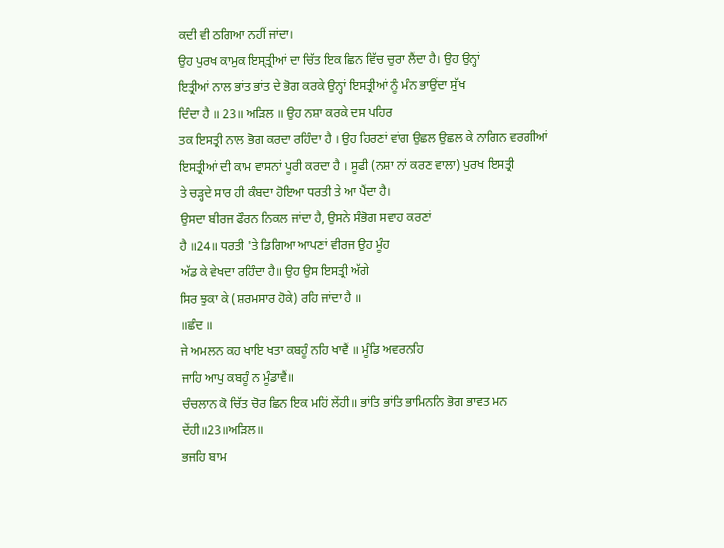ਕਦੀ ਵੀ ਠਗਿਆ ਨਹੀਂ ਜਾਂਦਾ।
ਉਹ ਪੁਰਖ ਕਾਮੁਕ ਇਸ੍ਤ੍ਰੀਆਂ ਦਾ ਚਿੱਤ ਇਕ ਛਿਨ ਵਿੱਚ ਚੁਰਾ ਲੈਂਦਾ ਹੈ। ਉਹ ਉਨ੍ਹਾਂ
ਇਤ੍ਰੀਆਂ ਨਾਲ ਭਾਂਤ ਭਾਂਤ ਦੇ ਭੋਗ ਕਰਕੇ ਉਨ੍ਹਾਂ ਇਸਤ੍ਰੀਆਂ ਨੂੰ ਮੰਨ ਭਾਉਂਦਾ ਸੁੱਖ
ਦਿੰਦਾ ਹੈ ॥ 23॥ ਅੜਿਲ ॥ ਉਹ ਨਸ਼ਾ ਕਰਕੇ ਦਸ ਪਹਿਰ
ਤਕ ਇਸਤ੍ਰੀ ਨਾਲ ਭੋਗ ਕਰਦਾ ਰਹਿੰਦਾ ਹੈ । ਉਹ ਹਿਰਣਾਂ ਵਾਂਗ ਉਛਲ ਉਛਲ ਕੇ ਨਾਗਿਨ ਵਰਗੀਆਂ
ਇਸਤ੍ਰੀਆਂ ਦੀ ਕਾਮ ਵਾਸਨਾਂ ਪੂਰੀ ਕਰਦਾ ਹੈ । ਸੂਫੀ (ਨਸ਼ਾ ਨਾਂ ਕਰਣ ਵਾਲਾ) ਪੁਰਖ ਇਸਤ੍ਰੀ
ਤੇ ਚੜ੍ਹਦੇ ਸਾਰ ਹੀ ਕੰਬਦਾ ਹੋਇਆ ਧਰਤੀ ਤੇ ਆ ਪੈਂਦਾ ਹੈ।
ਉਸਦਾ ਬੀਰਜ ਫੌਰਨ ਨਿਕਲ ਜਾਂਦਾ ਹੈ, ਉਸਨੇ ਸੰਭੋਗ ਸਵਾਹ ਕਰਣਾਂ
ਹੈ ॥24॥ ਧਰਤੀ 'ਤੇ ਡਿਗਿਆ ਆਪਣਾਂ ਵੀਰਜ ਉਹ ਮੂੰਹ
ਅੱਡ ਕੇ ਵੇਖਦਾ ਰਹਿੰਦਾ ਹੈ॥ ਉਹ ਉਸ ਇਸਤ੍ਰੀ ਅੱਗੇ
ਸਿਰ ਝੁਕਾ ਕੇ (ਸ਼ਰਮਸਾਰ ਹੋਕੇ) ਰਹਿ ਜਾਂਦਾ ਹੈ ॥
॥ਛੰਦ ॥
ਜੇ ਅਮਲਨ ਕਹ ਖਾਇ ਖਤਾ ਕਬਹੂੰ ਨਹਿ ਖਾਵੈਂ ॥ ਮੂੰਡਿ ਅਵਰਨਹਿ
ਜਾਹਿ ਆਪੁ ਕਬਹੂੰ ਨ ਮੂੰਡਾਵੈਂ॥
ਚੰਚਲਾਨ ਕੋ ਚਿੱਤ ਚੋਰ ਛਿਨ ਇਕ ਮਹਿਂ ਲੇਂਹੀ॥ ਭਾਂਤਿ ਭਾਂਤਿ ਭਾਮਿਨਨਿ ਭੋਗ ਭਾਵਤ ਮਨ
ਦੇਂਹੀ॥23॥ਅੜਿਲ॥
ਭਜਹਿ ਬਾਮ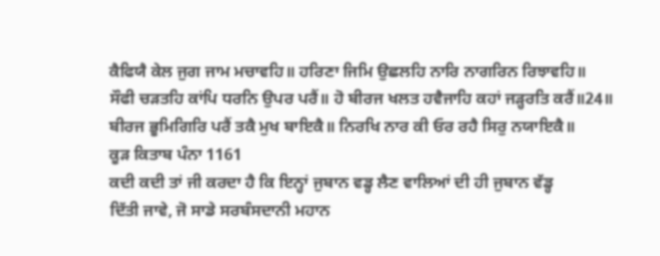ਕੈਫਿਯੈ ਕੇਲ ਜੁਗ ਜਾਮ ਮਚਾਵਹਿ॥ ਹਰਿਣਾ ਜਿਮਿ ਉਛਲਹਿ ਨਾਰਿ ਨਾਗਰਿਨ ਰਿਝਾਵਹਿ॥
ਸੌਫੀ ਚੜਤਹਿ ਕਾਂਪਿ ਧਰਨਿ ਉਪਰ ਪਰੈਂ॥ ਹੋ ਬੀਰਜ ਖਲਤ ਹਵੈਜਾਹਿ ਕਹਾਂ ਜੜ੍ਹਰਤਿ ਕਰੈਂ॥24॥
ਬੀਰਜ ਭੂਮਿਗਿਰਿ ਪਰੈਂ ਤਕੈ ਮੁਖ ਬਾਇਕੈ॥ ਨਿਰਖਿ ਨਾਰ ਕੀ ਓਰ ਰਹੈ ਸਿਰੁ ਨਯਾਇਕੈ॥
ਕੂੜ ਕਿਤਾਬ ਪੰਨਾ 1161
ਕਦੀ ਕਦੀ ਤਾਂ ਜੀ ਕਰਦਾ ਹੈ ਕਿ ਇਨ੍ਹਾਂ ਜੁਬਾਨ ਵਡ੍ਹ ਲੈਣ ਵਾਲਿਆਂ ਦੀ ਹੀ ਜੁਬਾਨ ਵੱਡ੍ਹ
ਦਿੱਤੀ ਜਾਵੇ, ਜੋ ਸਾਡੇ ਸਰਬੰਸਦਾਨੀ ਮਹਾਨ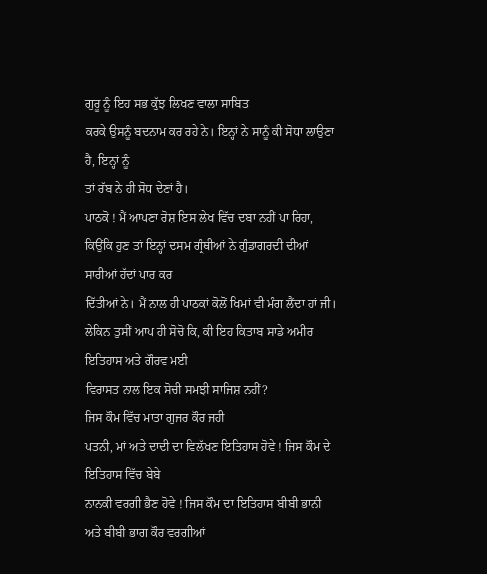ਗੁਰੂ ਨੂੰ ਇਹ ਸਭ ਕੁੱਝ ਲਿਖਣ ਵਾਲਾ ਸਾਬਿਤ
ਕਰਕੇ ਉਸਨੂੰ ਬਦਨਾਮ ਕਰ ਰਹੇ ਨੇ। ਇਨ੍ਹਾਂ ਨੇ ਸਾਨੂੰ ਕੀ ਸੋਧਾ ਲਾਉਣਾ ਹੈ, ਇਨ੍ਹਾਂ ਨੂੰ
ਤਾਂ ਰੱਬ ਨੇ ਹੀ ਸੋਧ ਦੇਣਾਂ ਹੈ।
ਪਾਠਕੋ ! ਮੈਂ ਆਪਣਾ ਰੋਸ਼ ਇਸ ਲੇਖ ਵਿੱਚ ਦਬਾ ਨਹੀਂ ਪਾ ਰਿਹਾ,
ਕਿਉਂਕਿ ਹੁਣ ਤਾਂ ਇਨ੍ਹਾਂ ਦਸਮ ਗ੍ਰੰਥੀਆਂ ਨੇ ਗੁੰਡਾਗਰਦੀ ਦੀਆਂ ਸਾਰੀਆਂ ਹੱਦਾਂ ਪਾਰ ਕਰ
ਦਿੱਤੀਆਂ ਨੇ। ਮੈਂ ਨਾਲ ਹੀ ਪਾਠਕਾਂ ਕੋਲੋਂ ਖਿਮਾਂ ਵੀ ਮੰਗ ਲੈਂਦਾ ਹਾਂ ਜੀ।
ਲੇਕਿਨ ਤੁਸੀਂ ਆਪ ਹੀ ਸੋਚੋ ਕਿ, ਕੀ ਇਹ ਕਿਤਾਬ ਸਾਡੇ ਅਮੀਰ ਇਤਿਹਾਸ ਅਤੇ ਗੌਰਵ ਮਈ
ਵਿਰਾਸਤ ਨਾਲ ਇਕ ਸੋਚੀ ਸਮਝੀ ਸਾਜਿਸ਼ ਨਹੀਂ?
ਜਿਸ ਕੌਮ ਵਿੱਚ ਮਾਤਾ ਗੁਜਰ ਕੌਰ ਜਹੀ
ਪਤਨੀ, ਮਾਂ ਅਤੇ ਦਾਦੀ ਦਾ ਵਿਲੱਖਣ ਇਤਿਹਾਸ ਹੋਵੇ ! ਜਿਸ ਕੌਮ ਦੇ ਇਤਿਹਾਸ ਵਿੱਚ ਬੇਬੇ
ਨਾਨਕੀ ਵਰਗੀ ਭੈਣ ਹੋਵੇ ! ਜਿਸ ਕੌਮ ਦਾ ਇਤਿਹਾਸ ਬੀਬੀ ਭਾਨੀ ਅਤੇ ਬੀਬੀ ਭਾਗ ਕੌਰ ਵਰਗੀਆਂ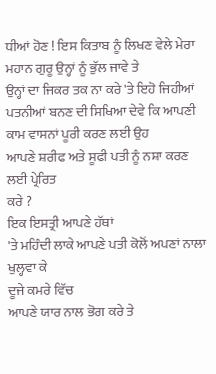ਧੀਆਂ ਹੋਣ ! ਇਸ ਕਿਤਾਬ ਨੂੰ ਲਿਖਣ ਵੇਲੇ ਮੇਰਾ ਮਹਾਨ ਗੁਰੂ ਉਨ੍ਹਾਂ ਨੂੰ ਭੁੱਲ ਜਾਵੇ ਤੇ
ਉਨ੍ਹਾਂ ਦਾ ਜਿਕਰ ਤਕ ਨਾ ਕਰੇ 'ਤੇ ਇਹੋ ਜਿਹੀਆਂ ਪਤਨੀਆਂ ਬਨਣ ਦੀ ਸਿਖਿਆ ਦੇਵੇ ਕਿ ਆਪਣੀ
ਕਾਮ ਵਾਸਨਾਂ ਪੂਰੀ ਕਰਣ ਲਈ ਉਹ
ਆਪਣੇ ਸ਼ਰੀਫ ਅਤੇ ਸੂਫੀ ਪਤੀ ਨੂੰ ਨਸ਼ਾ ਕਰਣ ਲਈ ਪ੍ਰੇਰਿਤ
ਕਰੇ ?
ਇਕ ਇਸਤ੍ਰੀ ਆਪਣੇ ਹੱਥਾਂ
'ਤੇ ਮਹਿੰਦੀ ਲਾਕੇ ਆਪਣੇ ਪਤੀ ਕੋਲੋਂ ਅਪਣਾਂ ਨਾਲਾ ਖੁਲ੍ਹਵਾ ਕੇ
ਦੂਜੇ ਕਮਰੇ ਵਿੱਚ
ਆਪਣੇ ਯਾਰ ਨਾਲ ਭੋਗ ਕਰੇ ਤੇ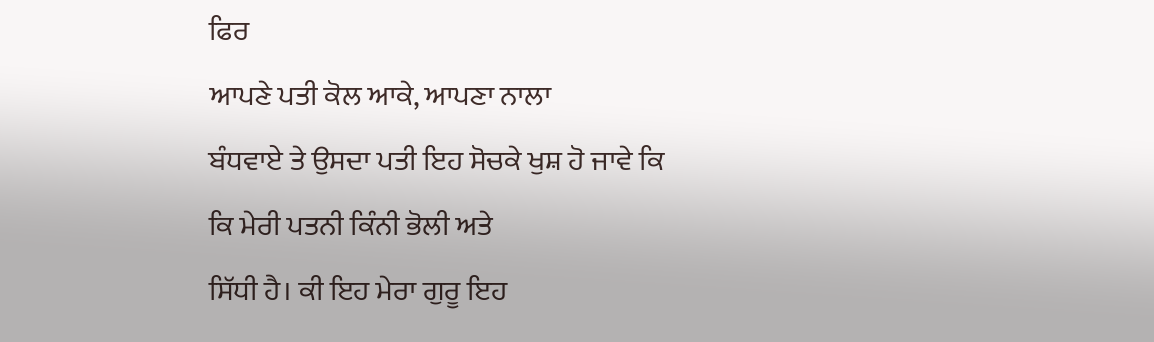ਫਿਰ
ਆਪਣੇ ਪਤੀ ਕੋਲ ਆਕੇ, ਆਪਣਾ ਨਾਲਾ
ਬੰਧਵਾਏ ਤੇ ਉਸਦਾ ਪਤੀ ਇਹ ਸੋਚਕੇ ਖੁਸ਼ ਹੋ ਜਾਵੇ ਕਿ ਕਿ ਮੇਰੀ ਪਤਨੀ ਕਿੰਨੀ ਭੋਲੀ ਅਤੇ
ਸਿੱਧੀ ਹੈ। ਕੀ ਇਹ ਮੇਰਾ ਗੁਰੂ ਇਹ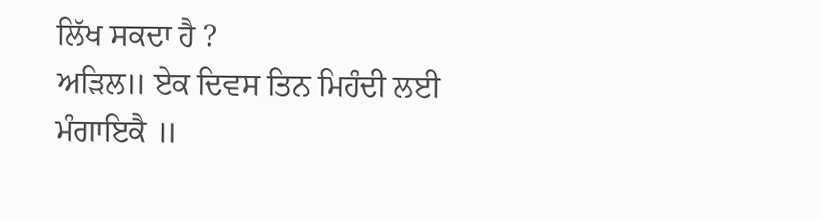ਲਿੱਖ ਸਕਦਾ ਹੈ ?
ਅੜਿਲ॥ ਏਕ ਦਿਵਸ ਤਿਨ ਮਿਹੰਦੀ ਲਈ ਮੰਗਾਇਕੈ ॥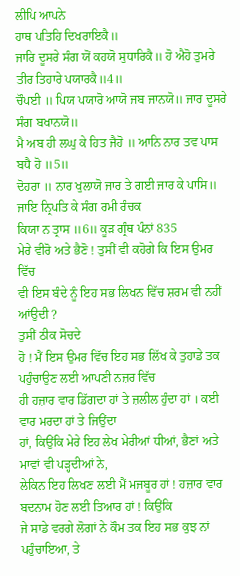ਲੀਪਿ ਆਪਨੇ
ਹਾਥ ਪਤਿਹਿ ਦਿਖਰਾਇਕੈ॥
ਜਾਰਿ ਦੂਸਰੇ ਸੰਗ ਯੋਂ ਕਹਯੋ ਸੁਧਾਰਿਕੈ॥ ਹੋ ਐਹੋ ਤੁਮਰੇ ਤੀਰ ਤਿਹਾਰੇ ਪਯਾਰਕੈ॥4॥
ਚੌਪਈ ॥ ਪਿਯ ਪਯਾਰੋ ਆਯੋ ਜਬ ਜਾਨਯੋ॥ ਜਾਰ ਦੂਸਰੇ ਸੰਗ ਬਖਾਨਯੋ॥
ਮੈ ਅਬ ਹੀ ਲਘੁ ਕੇ ਹਿਤ ਜੈਹੋ ॥ ਆਨਿ ਨਾਰ ਤਵ ਪਾਸ ਬਧੈ ਹੋ ॥5॥
ਦੋਹਰਾ ॥ ਨਾਰ ਖੁਲਾਯੋ ਜਾਰ ਤੇ ਗਈ ਜਾਰ ਕੇ ਪਾਸਿ॥ ਜਾਇ ਨ੍ਰਿਪਤਿ ਕੇ ਸੰਗ ਰਮੀ ਰੰਚਕ
ਕਿਯਾ ਨ ਤ੍ਰਾਸ ॥6॥ ਕੂੜ ਗ੍ਰੰਥ ਪੰਨਾਂ 835
ਮੇਰੇ ਵੀਰੋ ਅਤੇ ਭੈਣੋ ! ਤੁਸੀਂ ਵੀ ਕਹੋਗੇ ਕਿ ਇਸ ਉਮਰ ਵਿੱਚ
ਵੀ ਇਸ ਬੰਦੇ ਨੂੰ ਇਹ ਸਭ ਲਿਖਨ ਵਿੱਚ ਸ਼ਰਮ ਵੀ ਨਹੀਂ ਆਂਉਦੀ ?
ਤੁਸੀਂ ਠੀਕ ਸੋਚਦੇ
ਹੋ ! ਮੈਂ ਇਸ ਉਮਰ ਵਿੱਚ ਇਹ ਸਭ ਲਿੱਖ ਕੇ ਤੁਹਾਡੇ ਤਕ ਪਹੁੰਚਾਉਣ ਲਈ ਆਪਣੀ ਨਜ਼ਰ ਵਿੱਚ
ਹੀ ਹਜ਼ਾਰ ਵਾਰ ਡਿੱਗਦਾ ਹਾਂ ਤੇ ਜ਼ਲੀਲ ਹੁੰਦਾ ਹਾਂ । ਕਈ ਵਾਰ ਮਰਦਾ ਹਾਂ ਤੇ ਜਿਉਂਦਾ
ਹਾਂ, ਕਿਉਂਕਿ ਮੇਰੇ ਇਹ ਲੇਖ ਮੇਰੀਆਂ ਧੀਆਂ, ਭੈਣਾਂ ਅਤੇ ਮਾਵਾਂ ਵੀ ਪੜ੍ਹਦੀਆਂ ਨੇ,
ਲੇਕਿਨ ਇਹ ਲਿਖਣ ਲਈ ਮੈਂ ਮਜਬੂਰ ਹਾਂ ! ਹਜ਼ਾਰ ਵਾਰ ਬਦਨਾਮ ਹੋਣ ਲਈ ਤਿਆਰ ਹਾਂ ! ਕਿਉਂਕਿ
ਜੇ ਸਾਡੇ ਵਰਗੇ ਲੋਗਾਂ ਨੇ ਕੌਮ ਤਕ ਇਹ ਸਭ ਕੁਝ ਨਾਂ ਪਹੁੰਚਾਇਆ, ਤੇ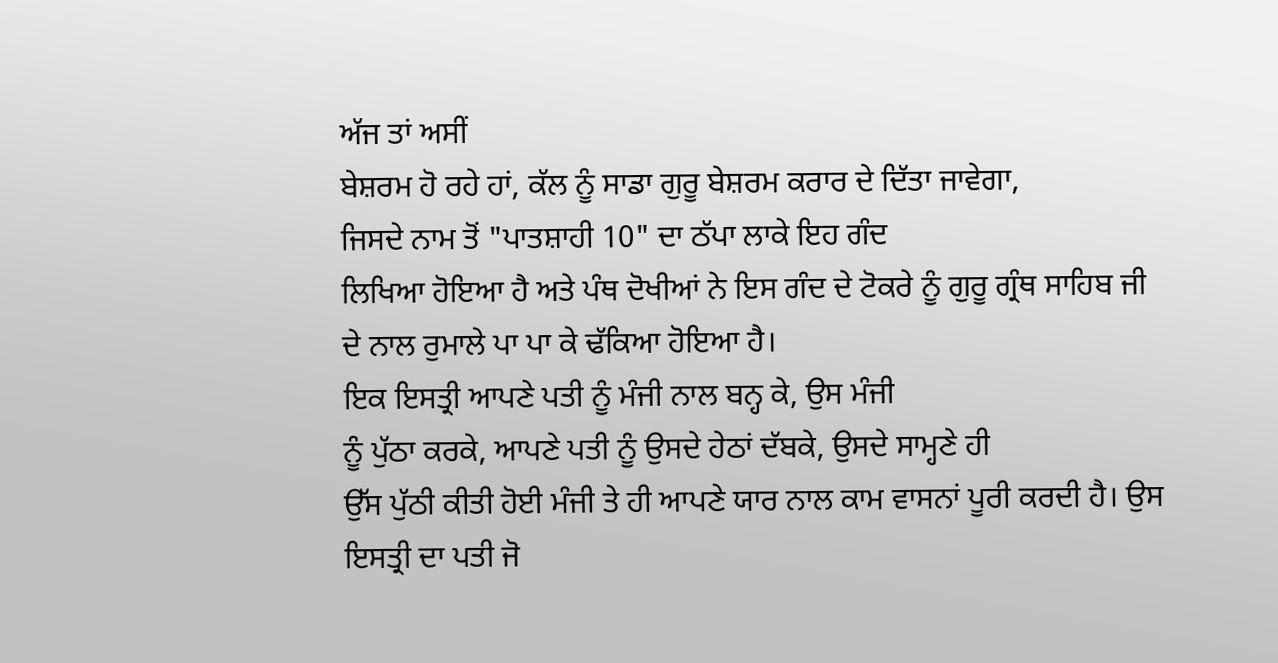ਅੱਜ ਤਾਂ ਅਸੀਂ
ਬੇਸ਼ਰਮ ਹੋ ਰਹੇ ਹਾਂ, ਕੱਲ ਨੂੰ ਸਾਡਾ ਗੁਰੂ ਬੇਸ਼ਰਮ ਕਰਾਰ ਦੇ ਦਿੱਤਾ ਜਾਵੇਗਾ,
ਜਿਸਦੇ ਨਾਮ ਤੋਂ "ਪਾਤਸ਼ਾਹੀ 10" ਦਾ ਠੱਪਾ ਲਾਕੇ ਇਹ ਗੰਦ
ਲਿਖਿਆ ਹੋਇਆ ਹੈ ਅਤੇ ਪੰਥ ਦੋਖੀਆਂ ਨੇ ਇਸ ਗੰਦ ਦੇ ਟੋਕਰੇ ਨੂੰ ਗੁਰੂ ਗ੍ਰੰਥ ਸਾਹਿਬ ਜੀ
ਦੇ ਨਾਲ ਰੁਮਾਲੇ ਪਾ ਪਾ ਕੇ ਢੱਕਿਆ ਹੋਇਆ ਹੈ।
ਇਕ ਇਸਤ੍ਰੀ ਆਪਣੇ ਪਤੀ ਨੂੰ ਮੰਜੀ ਨਾਲ ਬਨ੍ਹ ਕੇ, ਉਸ ਮੰਜੀ
ਨੂੰ ਪੁੱਠਾ ਕਰਕੇ, ਆਪਣੇ ਪਤੀ ਨੂੰ ਉਸਦੇ ਹੇਠਾਂ ਦੱਬਕੇ, ਉਸਦੇ ਸਾਮ੍ਹਣੇ ਹੀ
ਉੱਸ ਪੁੱਠੀ ਕੀਤੀ ਹੋਈ ਮੰਜੀ ਤੇ ਹੀ ਆਪਣੇ ਯਾਰ ਨਾਲ ਕਾਮ ਵਾਸਨਾਂ ਪੂਰੀ ਕਰਦੀ ਹੈ। ਉਸ
ਇਸਤ੍ਰੀ ਦਾ ਪਤੀ ਜੋ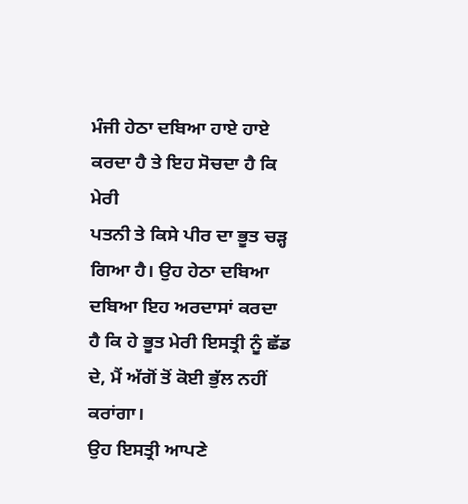ਮੰਜੀ ਹੇਠਾ ਦਬਿਆ ਹਾਏ ਹਾਏ ਕਰਦਾ ਹੈ ਤੇ ਇਹ ਸੋਚਦਾ ਹੈ ਕਿ ਮੇਰੀ
ਪਤਨੀ ਤੇ ਕਿਸੇ ਪੀਰ ਦਾ ਭੂਤ ਚੜ੍ਹ ਗਿਆ ਹੈ। ਉਹ ਹੇਠਾ ਦਬਿਆ ਦਬਿਆ ਇਹ ਅਰਦਾਸਾਂ ਕਰਦਾ
ਹੈ ਕਿ ਹੇ ਭੂਤ ਮੇਰੀ ਇਸਤ੍ਰੀ ਨੂੰ ਛੱਡ ਦੇ, ਮੈਂ ਅੱਗੋਂ ਤੋਂ ਕੋਈ ਭੁੱਲ ਨਹੀਂ ਕਰਾਂਗਾ।
ਉਹ ਇਸਤ੍ਰੀ ਆਪਣੇ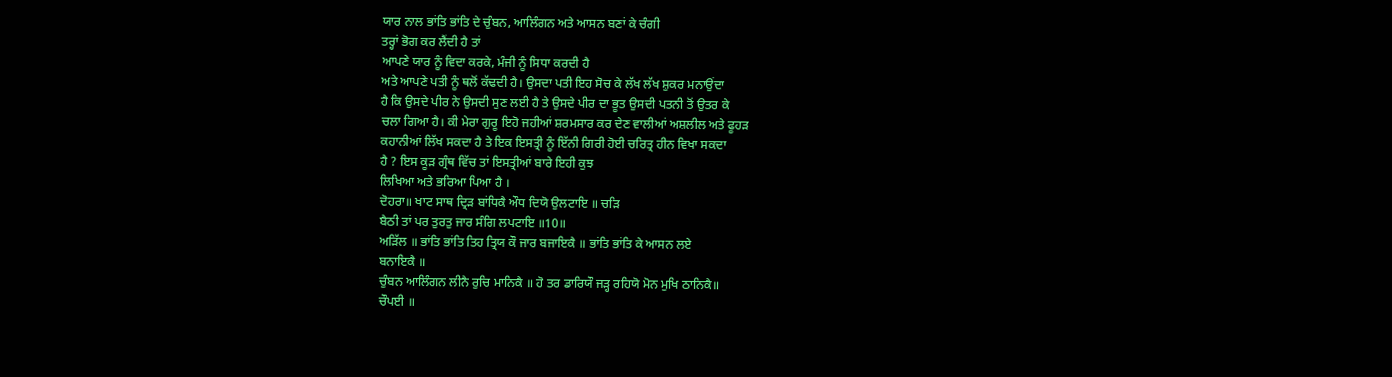ਯਾਰ ਨਾਲ ਭਾਂਤਿ ਭਾਂਤਿ ਦੇ ਚੁੰਬਨ, ਆਲਿੰਗਨ ਅਤੇ ਆਸਨ ਬਣਾਂ ਕੇ ਚੰਗੀ
ਤਰ੍ਹਾਂ ਭੋਗ ਕਰ ਲੈਂਦੀ ਹੈ ਤਾਂ
ਆਪਣੇ ਯਾਰ ਨੂੰ ਵਿਦਾ ਕਰਕੇ, ਮੰਜੀ ਨੂੰ ਸਿਧਾ ਕਰਦੀ ਹੈ
ਅਤੇ ਆਪਣੇ ਪਤੀ ਨੂੰ ਥਲੋਂ ਕੱਢਦੀ ਹੈ। ਉਸਦਾ ਪਤੀ ਇਹ ਸੋਚ ਕੇ ਲੱਖ ਲੱਖ ਸ਼ੁਕਰ ਮਨਾਉਂਦਾ
ਹੈ ਕਿ ਉਸਦੇ ਪੀਰ ਨੇ ਉਸਦੀ ਸੁਣ ਲਈ ਹੈ ਤੇ ਉਸਦੇ ਪੀਰ ਦਾ ਭੂਤ ਉਸਦੀ ਪਤਨੀ ਤੋਂ ਉਤਰ ਕੇ
ਚਲਾ ਗਿਆ ਹੈ। ਕੀ ਮੇਰਾ ਗੁਰੂ ਇਹੋ ਜਹੀਆਂ ਸ਼ਰਮਸਾਰ ਕਰ ਦੇਣ ਵਾਲੀਆਂ ਅਸ਼ਲੀਲ ਅਤੇ ਫੂਹੜ
ਕਹਾਨੀਆਂ ਲਿੱਖ ਸਕਦਾ ਹੈ ਤੇ ਇਕ ਇਸਤ੍ਰੀ ਨੂੰ ਇੱਨੀ ਗਿਰੀ ਹੋਈ ਚਰਿਤ੍ਰ ਹੀਨ ਵਿਖਾ ਸਕਦਾ
ਹੈ ? ਇਸ ਕੂੜ ਗ੍ਰੰਥ ਵਿੱਚ ਤਾਂ ਇਸਤ੍ਰੀਆਂ ਬਾਰੇ ਇਹੀ ਕੁਝ
ਲਿਖਿਆ ਅਤੇ ਭਰਿਆ ਪਿਆ ਹੈ ।
ਦੋਹਰਾ॥ ਖਾਟ ਸਾਥ ਦ੍ਰਿੜ ਬਾਂਧਿਕੈ ਔਧ ਦਿਯੋ ਉਲਟਾਇ ॥ ਚੜਿ
ਬੈਠੀ ਤਾਂ ਪਰ ਤੁਰਤੁ ਜਾਰ ਸੰਗਿ ਲਪਟਾਇ ॥10॥
ਅੜਿੱਲ ॥ ਭਾਂਤਿ ਭਾਂਤਿ ਤਿਹ ਤ੍ਰਿਯ ਕੌ ਜਾਰ ਬਜਾਇਕੈ ॥ ਭਾਂਤਿ ਭਾਂਤਿ ਕੇ ਆਸਨ ਲਏ
ਬਨਾਇਕੈ ॥
ਚੁੰਬਨ ਆਲਿੰਗਨ ਲੀਨੈ ਰੁਚਿ ਮਾਨਿਕੈ ॥ ਹੋ ਤਰ ਡਾਰਿਯੌ ਜੜ੍ਹ ਰਹਿਯੋ ਮੋਨ ਮੁਖਿ ਠਾਨਿਕੈ॥
ਚੌਪਈ ॥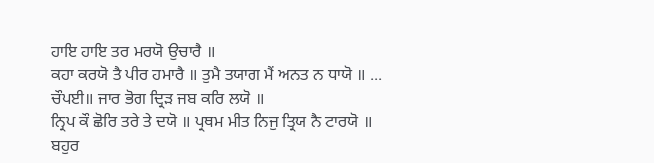ਹਾਇ ਹਾਇ ਤਰ ਮਰਯੋ ਉਚਾਰੈ ॥
ਕਹਾ ਕਰਯੋ ਤੈ ਪੀਰ ਹਮਾਰੈ ॥ ਤੁਮੈ ਤਯਾਗ ਮੈਂ ਅਨਤ ਨ ਧਾਯੋ ॥ ...
ਚੌਪਈ॥ ਜਾਰ ਭੋਗ ਦ੍ਰਿੜ ਜਬ ਕਰਿ ਲਯੋ ॥
ਨ੍ਰਿਪ ਕੌ ਛੋਰਿ ਤਰੇ ਤੇ ਦਯੋ ॥ ਪ੍ਰਥਮ ਮੀਤ ਨਿਜੁ ਤ੍ਰਿਯ ਨੈ ਟਾਰਯੋ ॥
ਬਹੁਰ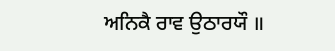ਅਨਿਕੈ ਰਾਵ ਉਠਾਰਯੌ ॥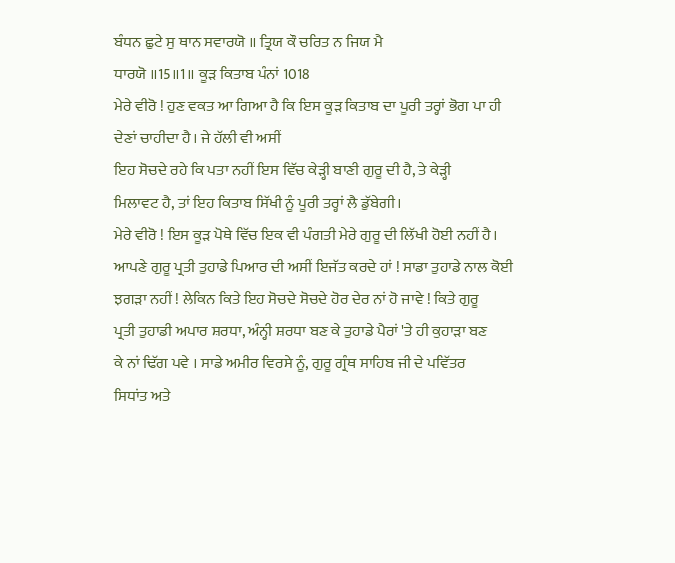ਬੰਧਨ ਛੁਟੇ ਸੁ ਥਾਨ ਸਵਾਰਯੋ ॥ ਤ੍ਰਿਯ ਕੌ ਚਰਿਤ ਨ ਜਿਯ ਮੈ
ਧਾਰਯੋ ॥15॥1॥ ਕੂੜ ਕਿਤਾਬ ਪੰਨਾਂ 1018
ਮੇਰੇ ਵੀਰੋ ! ਹੁਣ ਵਕਤ ਆ ਗਿਆ ਹੈ ਕਿ ਇਸ ਕੂੜ ਕਿਤਾਬ ਦਾ ਪੂਰੀ ਤਰ੍ਹਾਂ ਭੋਗ ਪਾ ਹੀ
ਦੇਣਾਂ ਚਾਹੀਦਾ ਹੈ। ਜੇ ਹੱਲੀ ਵੀ ਅਸੀਂ
ਇਹ ਸੋਚਦੇ ਰਹੇ ਕਿ ਪਤਾ ਨਹੀਂ ਇਸ ਵਿੱਚ ਕੇੜ੍ਹੀ ਬਾਣੀ ਗੁਰੂ ਦੀ ਹੈ, ਤੇ ਕੇੜ੍ਹੀ
ਮਿਲਾਵਟ ਹੈ, ਤਾਂ ਇਹ ਕਿਤਾਬ ਸਿੱਖੀ ਨੂੰ ਪੂਰੀ ਤਰ੍ਹਾਂ ਲੈ ਡੁੱਬੇਗੀ।
ਮੇਰੇ ਵੀਰੋ ! ਇਸ ਕੂੜ ਪੋਥੇ ਵਿੱਚ ਇਕ ਵੀ ਪੰਗਤੀ ਮੇਰੇ ਗੁਰੂ ਦੀ ਲਿੱਖੀ ਹੋਈ ਨਹੀਂ ਹੈ।
ਆਪਣੇ ਗੁਰੂ ਪ੍ਰਤੀ ਤੁਹਾਡੇ ਪਿਆਰ ਦੀ ਅਸੀਂ ਇਜੱਤ ਕਰਦੇ ਹਾਂ ! ਸਾਡਾ ਤੁਹਾਡੇ ਨਾਲ ਕੋਈ
ਝਗੜਾ ਨਹੀਂ ! ਲੇਕਿਨ ਕਿਤੇ ਇਹ ਸੋਚਦੇ ਸੋਚਦੇ ਹੋਰ ਦੇਰ ਨਾਂ ਹੋ ਜਾਵੇ ! ਕਿਤੇ ਗੁਰੂ
ਪ੍ਰਤੀ ਤੁਹਾਡੀ ਅਪਾਰ ਸ਼ਰਧਾ, ਅੰਨ੍ਹੀ ਸ਼ਰਧਾ ਬਣ ਕੇ ਤੁਹਾਡੇ ਪੈਰਾਂ 'ਤੇ ਹੀ ਕੁਹਾੜਾ ਬਣ
ਕੇ ਨਾਂ ਢਿੱਗ ਪਵੇ । ਸਾਡੇ ਅਮੀਰ ਵਿਰਸੇ ਨੂੰ, ਗੁਰੂ ਗ੍ਰੰਥ ਸਾਹਿਬ ਜੀ ਦੇ ਪਵਿੱਤਰ
ਸਿਧਾਂਤ ਅਤੇ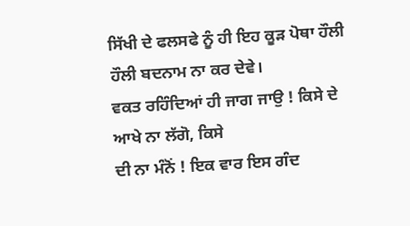ਸਿੱਖੀ ਦੇ ਫਲਸਫੇ ਨੂੰ ਹੀ ਇਹ ਕੂੜ ਪੋਥਾ ਹੌਲੀ ਹੌਲੀ ਬਦਨਾਮ ਨਾ ਕਰ ਦੇਵੇ।
ਵਕਤ ਰਹਿੰਦਿਆਂ ਹੀ ਜਾਗ ਜਾਉ ! ਕਿਸੇ ਦੇ ਆਖੇ ਨਾ ਲੱਗੋ, ਕਿਸੇ
ਦੀ ਨਾ ਮੰਨੋਂ ! ਇਕ ਵਾਰ ਇਸ ਗੰਦ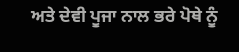ਅਤੇ ਦੇਵੀ ਪੂਜਾ ਨਾਲ ਭਰੇ ਪੋਥੇ ਨੂੰ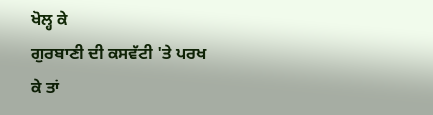ਖੋਲ੍ਹ ਕੇ
ਗੁਰਬਾਣੀ ਦੀ ਕਸਵੱਟੀ 'ਤੇ ਪਰਖ ਕੇ ਤਾਂ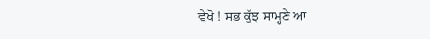ਵੇਖੋ ! ਸਭ ਕੁੱਝ ਸਾਮ੍ਹਣੇ ਆ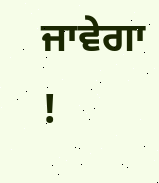ਜਾਵੇਗਾ
!